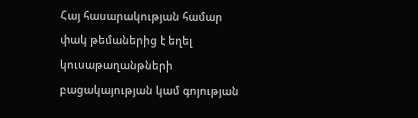Հայ հասարակության համար փակ թեմաներից է եղել կուսաթաղանթների բացակայության կամ գոյության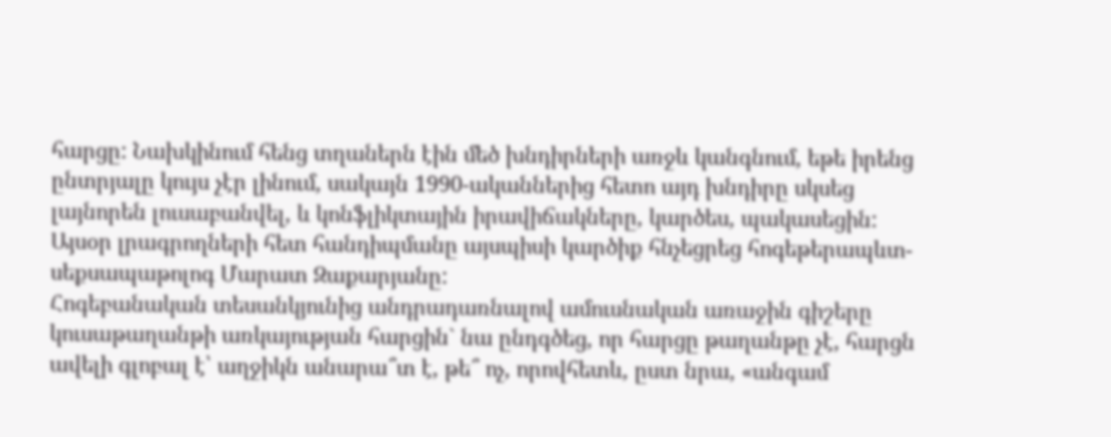հարցը: Նախկինում հենց տղաներն էին մեծ խնդիրների առջև կանգնում, եթե իրենց ընտրյալը կույս չէր լինում, սակայն 1990-ականներից հետո այդ խնդիրը սկսեց լայնորեն լուսաբանվել, և կոնֆլիկտային իրավիճակները, կարծես, պակասեցին: Այսօր լրագրողների հետ հանդիպմանը այսպիսի կարծիք հնչեցրեց հոգեթերապևտ-սեքսապաթոլոգ Մարատ Զաքարյանը:
Հոգեբանական տեսանկյունից անդրադառնալով ամուսնական առաջին գիշերը կուսաթաղանթի առկայության հարցին` նա ընդգծեց, որ հարցը թաղանթը չէ, հարցն ավելի գլոբալ է՝ աղջիկն անարա՞տ է, թե՞ ոչ, որովհետև, ըստ նրա, «անգամ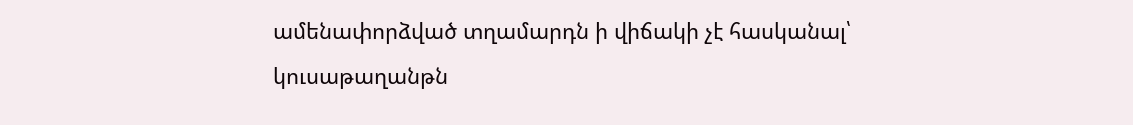ամենափորձված տղամարդն ի վիճակի չէ հասկանալ՝ կուսաթաղանթն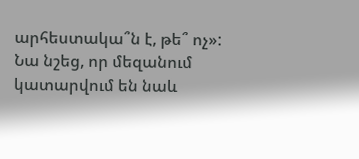արհեստակա՞ն է, թե՞ ոչ»:
Նա նշեց, որ մեզանում կատարվում են նաև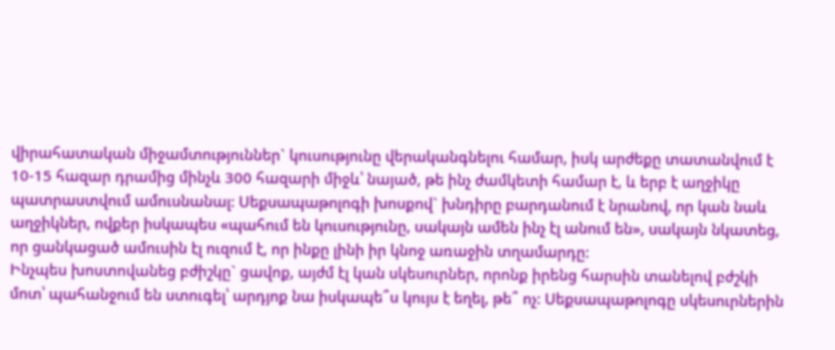վիրահատական միջամտություններ` կուսությունը վերականգնելու համար, իսկ արժեքը տատանվում է 10-15 հազար դրամից մինչև 300 հազարի միջև՝ նայած, թե ինչ ժամկետի համար է, և երբ է աղջիկը պատրաստվում ամուսնանալ: Սեքսապաթոլոգի խոսքով` խնդիրը բարդանում է նրանով, որ կան նաև աղջիկներ, ովքեր իսկապես «պահում են կուսությունը, սակայն ամեն ինչ էլ անում են», սակայն նկատեց, որ ցանկացած ամուսին էլ ուզում է, որ ինքը լինի իր կնոջ առաջին տղամարդը:
Ինչպես խոստովանեց բժիշկը` ցավոք, այժմ էլ կան սկեսուրներ, որոնք իրենց հարսին տանելով բժշկի մոտ՝ պահանջում են ստուգել՝ արդյոք նա իսկապե՞ս կույս է եղել, թե՞ ոչ: Սեքսապաթոլոգը սկեսուրներին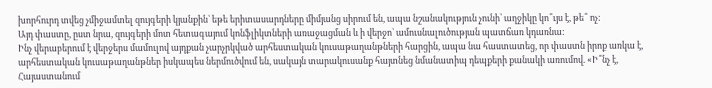խորհուրդ տվեց չմիջամտել զույգերի կյանքին` եթե երիտասարդները միմյանց սիրում են, ապա նշանակություն չունի՝ աղջիկը կո՞ւյս է, թե՞ ոչ:
Այդ փաստը, ըստ նրա, զույգերի մոտ հետագայում կոնֆլիկտների առաջացման և ի վերջո` ամուսնալուծության պատճառ կդառնա:
Ինչ վերաբերում է վերջերս մամուլով այդքան չարչրկված արհեստական կուսաթաղանթների հարցին, ապա նա հաստատեց, որ փաստն իրոք առկա է, արհեստական կուսաթաղանթներ իսկապես ներմուծվում են, սակայն տարակուսանք հայտնեց նմանատիպ դեպքերի քանակի առումով. «Ի՞նչ է, Հայաստանում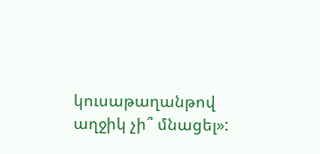կուսաթաղանթով աղջիկ չի՞ մնացել»: